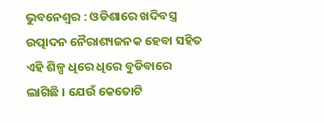ଭୁବନେଶ୍ୱର : ଓଡିଶାରେ ଖଦିବସ୍ତ୍ର ଉତ୍ପାଦନ ନୈରାଶ୍ୟଜନକ ହେବା ସହିତ ଏହି ଶିଳ୍ପ ଧିରେ ଧିରେ ବୁଡିବାରେ ଲାଗିଛି । ଯେଉଁ କେତୋଟି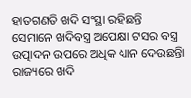ହାତଗଣତି ଖଦି ସଂସ୍ଥା ରହିଛନ୍ତି ସେମାନେ ଖଦିବସ୍ତ୍ର ଅପେକ୍ଷା ଟସର ବସ୍ତ୍ର ଉତ୍ପାଦନ ଉପରେ ଅଧିକ ଧ୍ୟାନ ଦେଉଛନ୍ତିା
ରାଜ୍ୟରେ ଖଦି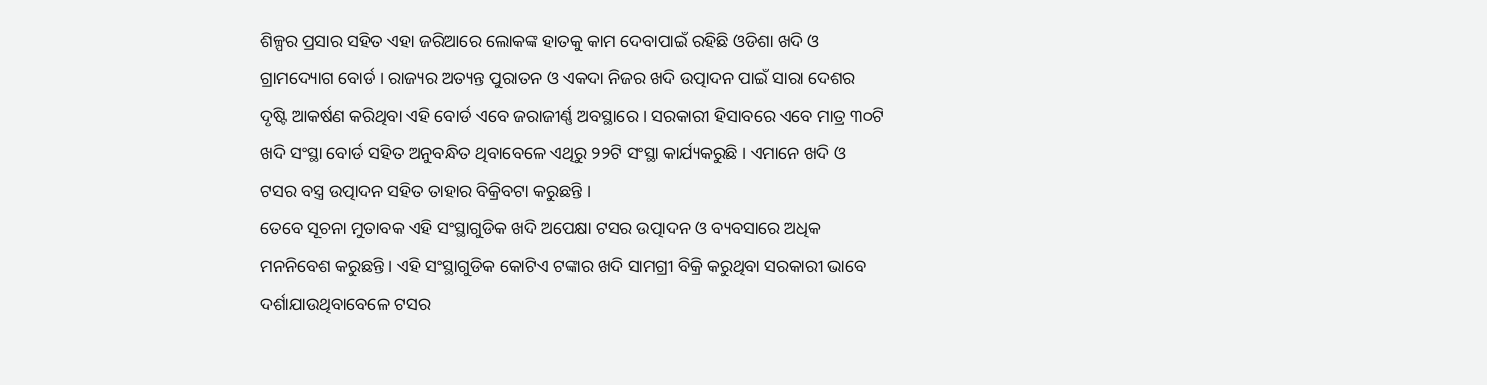ଶିଳ୍ପର ପ୍ରସାର ସହିତ ଏହା ଜରିଆରେ ଲୋକଙ୍କ ହାତକୁ କାମ ଦେବାପାଇଁ ରହିଛି ଓଡିଶା ଖଦି ଓ ଗ୍ରାମଦ୍ୟୋଗ ବୋର୍ଡ । ରାଜ୍ୟର ଅତ୍ୟନ୍ତ ପୁରାତନ ଓ ଏକଦା ନିଜର ଖଦି ଉତ୍ପାଦନ ପାଇଁ ସାରା ଦେଶର ଦୃଷ୍ଟି ଆକର୍ଷଣ କରିଥିବା ଏହି ବୋର୍ଡ ଏବେ ଜରାଜୀର୍ଣ୍ଣ ଅବସ୍ଥାରେ । ସରକାରୀ ହିସାବରେ ଏବେ ମାତ୍ର ୩୦ଟି ଖଦି ସଂସ୍ଥା ବୋର୍ଡ ସହିତ ଅନୁବନ୍ଧିତ ଥିବାବେଳେ ଏଥିରୁ ୨୨ଟି ସଂସ୍ଥା କାର୍ଯ୍ୟକରୁଛି । ଏମାନେ ଖଦି ଓ ଟସର ବସ୍ତ୍ର ଉତ୍ପାଦନ ସହିତ ତାହାର ବିକ୍ରିବଟା କରୁଛନ୍ତି ।
ତେବେ ସୂଚନା ମୁତାବକ ଏହି ସଂସ୍ଥାଗୁଡିକ ଖଦି ଅପେକ୍ଷା ଟସର ଉତ୍ପାଦନ ଓ ବ୍ୟବସାରେ ଅଧିକ ମନନିବେଶ କରୁଛନ୍ତି । ଏହି ସଂସ୍ଥାଗୁଡିକ କୋଟିଏ ଟଙ୍କାର ଖଦି ସାମଗ୍ରୀ ବିକ୍ରି କରୁଥିବା ସରକାରୀ ଭାବେ ଦର୍ଶାଯାଉଥିବାବେଳେ ଟସର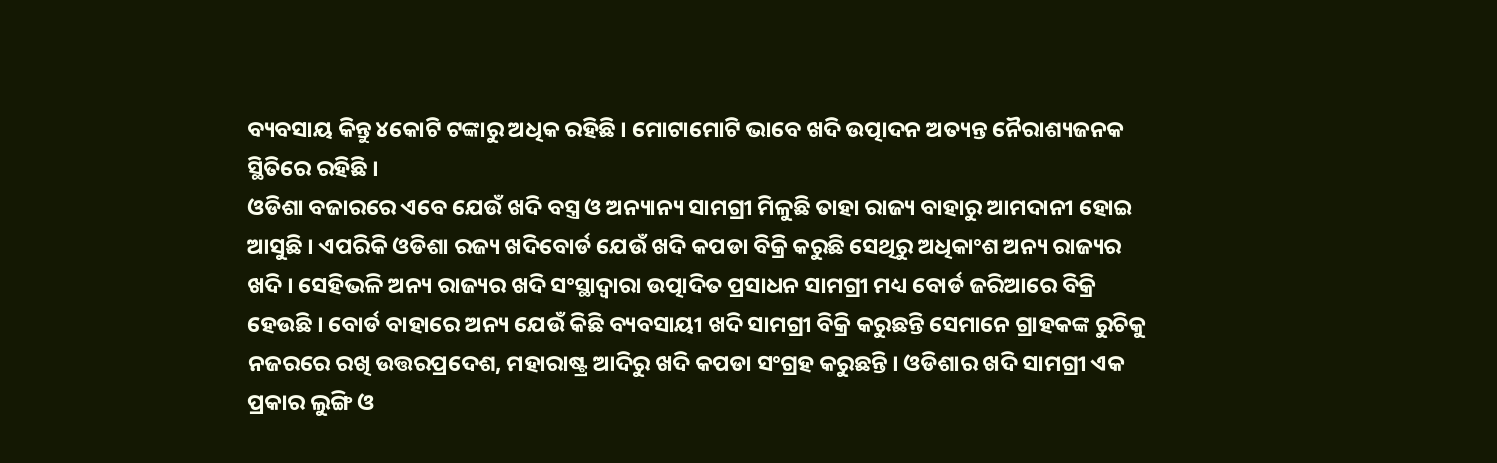ବ୍ୟବସାୟ କିନ୍ତୁ ୪କୋଟି ଟଙ୍କାରୁ ଅଧିକ ରହିଛି । ମୋଟାମୋଟି ଭାବେ ଖଦି ଉତ୍ପାଦନ ଅତ୍ୟନ୍ତ ନୈରାଶ୍ୟଜନକ ସ୍ଥିତିରେ ରହିଛି ।
ଓଡିଶା ବଜାରରେ ଏବେ ଯେଉଁ ଖଦି ବସ୍ତ୍ର ଓ ଅନ୍ୟାନ୍ୟ ସାମଗ୍ରୀ ମିଳୁଛି ତାହା ରାଜ୍ୟ ବାହାରୁ ଆମଦାନୀ ହୋଇ ଆସୁଛି । ଏପରିକି ଓଡିଶା ରଜ୍ୟ ଖଦିବୋର୍ଡ ଯେଉଁ ଖଦି କପଡା ବିକ୍ରି କରୁଛି ସେଥିରୁ ଅଧିକାଂଶ ଅନ୍ୟ ରାଜ୍ୟର ଖଦି । ସେହିଭଳି ଅନ୍ୟ ରାଜ୍ୟର ଖଦି ସଂସ୍ଥାଦ୍ୱାରା ଉତ୍ପାଦିତ ପ୍ରସାଧନ ସାମଗ୍ରୀ ମଧ୍ୟ ବୋର୍ଡ ଜରିଆରେ ବିକ୍ରି ହେଉଛି । ବୋର୍ଡ ବାହାରେ ଅନ୍ୟ ଯେଉଁ କିଛି ବ୍ୟବସାୟୀ ଖଦି ସାମଗ୍ରୀ ବିକ୍ରି କରୁଛନ୍ତି ସେମାନେ ଗ୍ରାହକଙ୍କ ରୁଚିକୁ ନଜରରେ ରଖି ଉତ୍ତରପ୍ରଦେଶ, ମହାରାଷ୍ଟ୍ର ଆଦିରୁ ଖଦି କପଡା ସଂଗ୍ରହ କରୁଛନ୍ତି । ଓଡିଶାର ଖଦି ସାମଗ୍ରୀ ଏକ ପ୍ରକାର ଲୁଙ୍ଗି ଓ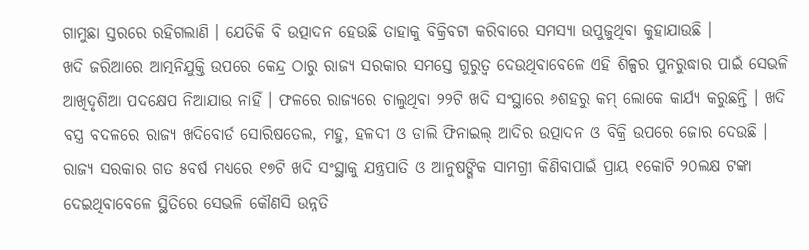ଗାମୁଛା ସ୍ତରରେ ରହିଗଲାଣି । ଯେତିକି ବି ଉତ୍ପାଦନ ହେଉଛି ତାହାକୁ ବିକ୍ରିବଟା କରିବାରେ ସମସ୍ୟା ଉପୁଜୁଥିବା କୁହାଯାଉଛି ।
ଖଦି ଜରିଆରେ ଆତ୍ମନିଯୁକ୍ତି ଉପରେ କେନ୍ଦ୍ର ଠାରୁ ରାଜ୍ୟ ସରକାର ସମସ୍ତେ ଗୁରୁତ୍ୱ ଦେଉଥିବାବେଳେ ଏହି ଶିଳ୍ପର ପୁନରୁଦ୍ଧାର ପାଇଁ ସେଭଳି ଆଖିଦୃଶିଆ ପଦକ୍ଷେପ ନିଆଯାଉ ନାହିଁ । ଫଳରେ ରାଜ୍ୟରେ ଚାଲୁଥିବା ୨୨ଟି ଖଦି ସଂସ୍ଥାରେ ୬ଶହରୁ କମ୍ ଲୋକେ କାର୍ଯ୍ୟ କରୁଛନ୍ତି । ଖଦି ବସ୍ତ୍ର ବଦଳରେ ରାଜ୍ୟ ଖଦିବୋର୍ଡ ସୋରିଷତେଲ, ମହୁ, ହଳଦୀ ଓ ଡାଲି ଫିନାଇଲ୍ ଆଦିର ଉତ୍ପାଦନ ଓ ବିକ୍ରି ଉପରେ ଜୋର ଦେଉଛି । ରାଜ୍ୟ ସରକାର ଗତ ୫ବର୍ଷ ମଧ୍ୟରେ ୧୭ଟି ଖଦି ସଂସ୍ଥାକୁ ଯନ୍ତ୍ରପାତି ଓ ଆନୁଷଙ୍ଗିକ ସାମଗ୍ରୀ କିଣିବାପାଇଁ ପ୍ରାୟ ୧କୋଟି ୨୦ଲକ୍ଷ ଟଙ୍କା ଦେଇଥିବାବେଳେ ସ୍ଥିତିରେ ସେଭଳି କୌଣସି ଉନ୍ନତି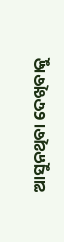ଆସୁନଥିବା ଦେଖିବାକୁ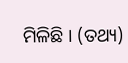ମିଳିଛି । (ତଥ୍ୟ)